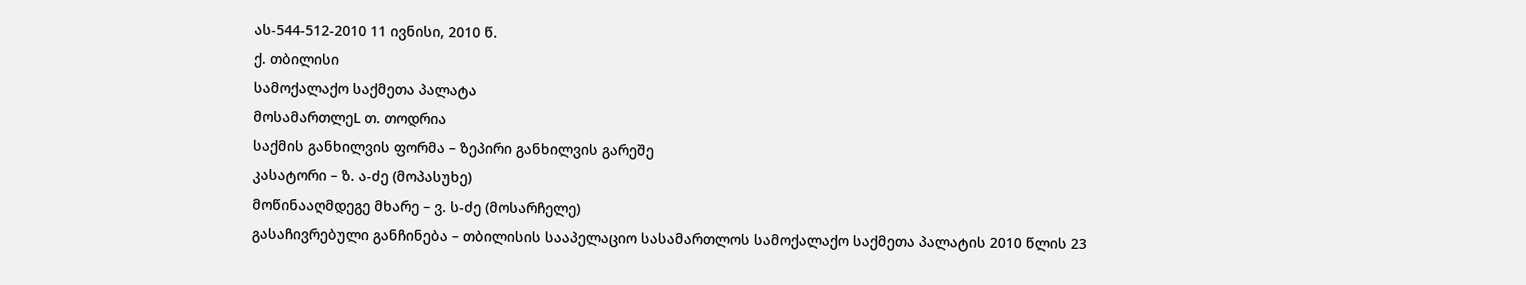ას-544-512-2010 11 ივნისი, 2010 წ.
ქ. თბილისი
სამოქალაქო საქმეთა პალატა
მოსამართლეL თ. თოდრია
საქმის განხილვის ფორმა – ზეპირი განხილვის გარეშე
კასატორი – ზ. ა-ძე (მოპასუხე)
მოწინააღმდეგე მხარე – ვ. ს-ძე (მოსარჩელე)
გასაჩივრებული განჩინება – თბილისის სააპელაციო სასამართლოს სამოქალაქო საქმეთა პალატის 2010 წლის 23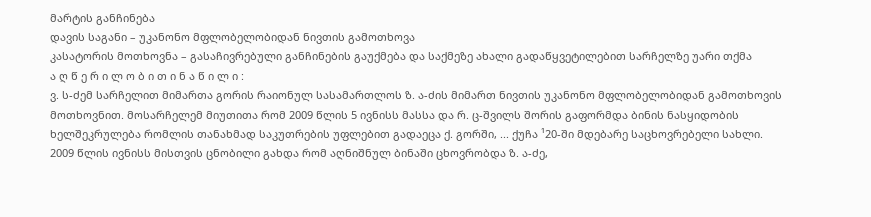მარტის განჩინება
დავის საგანი – უკანონო მფლობელობიდან ნივთის გამოთხოვა
კასატორის მოთხოვნა – გასაჩივრებული განჩინების გაუქმება და საქმეზე ახალი გადაწყვეტილებით სარჩელზე უარი თქმა
ა ღ წ ე რ ი ლ ო ბ ი თ ი ნ ა წ ი ლ ი :
ვ. ს-ძემ სარჩელით მიმართა გორის რაიონულ სასამართლოს ზ. ა-ძის მიმართ ნივთის უკანონო მფლობელობიდან გამოთხოვის მოთხოვნით. მოსარჩელემ მიუთითა რომ 2009 წლის 5 ივნისს მასსა და რ. ც-შვილს შორის გაფორმდა ბინის ნასყიდობის ხელშეკრულება რომლის თანახმად საკუთრების უფლებით გადაეცა ქ. გორში, ... ქუჩა ¹20-ში მდებარე საცხოვრებელი სახლი. 2009 წლის ივნისს მისთვის ცნობილი გახდა რომ აღნიშნულ ბინაში ცხოვრობდა ზ. ა-ძე,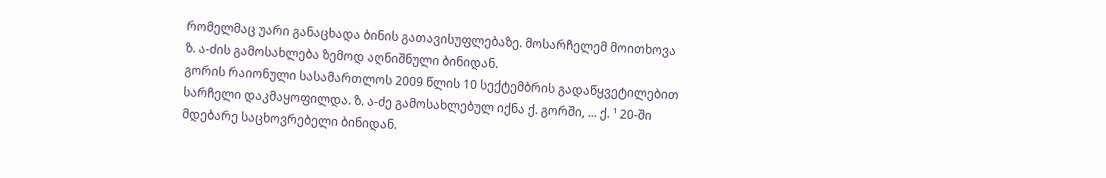რომელმაც უარი განაცხადა ბინის გათავისუფლებაზე. მოსარჩელემ მოითხოვა ზ. ა-ძის გამოსახლება ზემოდ აღნიშნული ბინიდან.
გორის რაიონული სასამართლოს 2009 წლის 10 სექტემბრის გადაწყვეტილებით სარჩელი დაკმაყოფილდა. ზ. ა-ძე გამოსახლებულ იქნა ქ. გორში, ... ქ. ¹ 20-ში მდებარე საცხოვრებელი ბინიდან.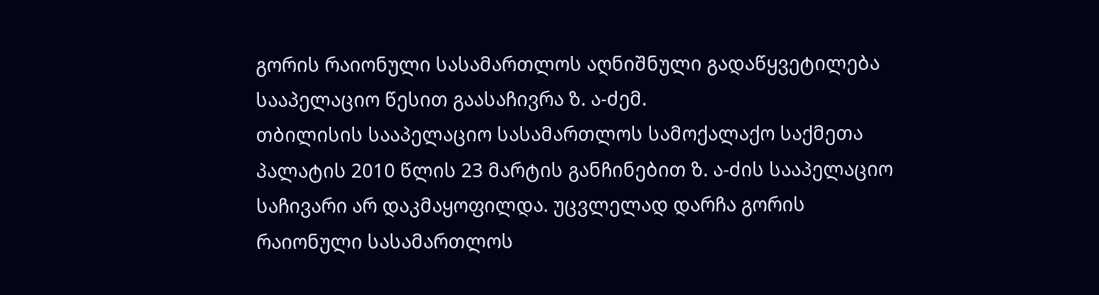გორის რაიონული სასამართლოს აღნიშნული გადაწყვეტილება სააპელაციო წესით გაასაჩივრა ზ. ა-ძემ.
თბილისის სააპელაციო სასამართლოს სამოქალაქო საქმეთა პალატის 2010 წლის 23 მარტის განჩინებით ზ. ა-ძის სააპელაციო საჩივარი არ დაკმაყოფილდა. უცვლელად დარჩა გორის რაიონული სასამართლოს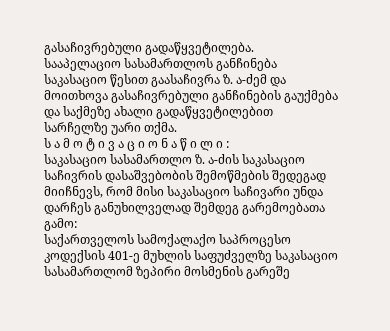გასაჩივრებული გადაწყვეტილება.
სააპელაციო სასამართლოს განჩინება საკასაციო წესით გაასაჩივრა ზ. ა-ძემ და მოითხოვა გასაჩივრებული განჩინების გაუქმება და საქმეზე ახალი გადაწყვეტილებით სარჩელზე უარი თქმა.
ს ა მ ო ტ ი ვ ა ც ი ო ნ ა წ ი ლ ი :
საკასაციო სასამართლო ზ. ა-ძის საკასაციო საჩივრის დასაშვებობის შემოწმების შედეგად მიიჩნევს, რომ მისი საკასაციო საჩივარი უნდა დარჩეს განუხილველად შემდეგ გარემოებათა გამო:
საქართველოს სამოქალაქო საპროცესო კოდექსის 401-ე მუხლის საფუძველზე საკასაციო სასამართლომ ზეპირი მოსმენის გარეშე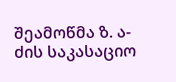შეამოწმა ზ. ა-ძის საკასაციო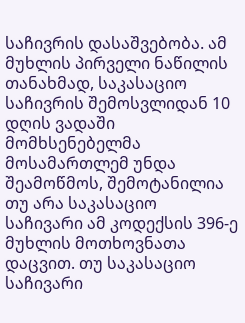საჩივრის დასაშვებობა. ამ მუხლის პირველი ნაწილის თანახმად, საკასაციო საჩივრის შემოსვლიდან 10 დღის ვადაში მომხსენებელმა მოსამართლემ უნდა შეამოწმოს, შემოტანილია თუ არა საკასაციო საჩივარი ამ კოდექსის 396-ე მუხლის მოთხოვნათა დაცვით. თუ საკასაციო საჩივარი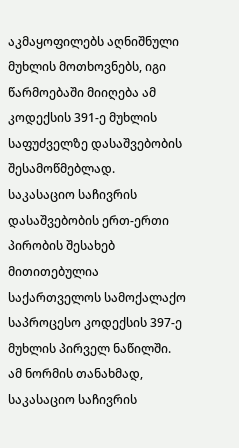აკმაყოფილებს აღნიშნული მუხლის მოთხოვნებს, იგი წარმოებაში მიიღება ამ კოდექსის 391-ე მუხლის საფუძველზე დასაშვებობის შესამოწმებლად.
საკასაციო საჩივრის დასაშვებობის ერთ-ერთი პირობის შესახებ მითითებულია საქართველოს სამოქალაქო საპროცესო კოდექსის 397-ე მუხლის პირველ ნაწილში. ამ ნორმის თანახმად, საკასაციო საჩივრის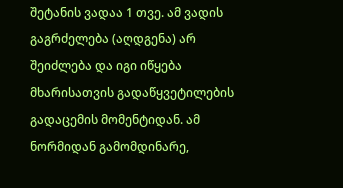შეტანის ვადაა 1 თვე. ამ ვადის გაგრძელება (აღდგენა) არ შეიძლება და იგი იწყება მხარისათვის გადაწყვეტილების გადაცემის მომენტიდან. ამ ნორმიდან გამომდინარე,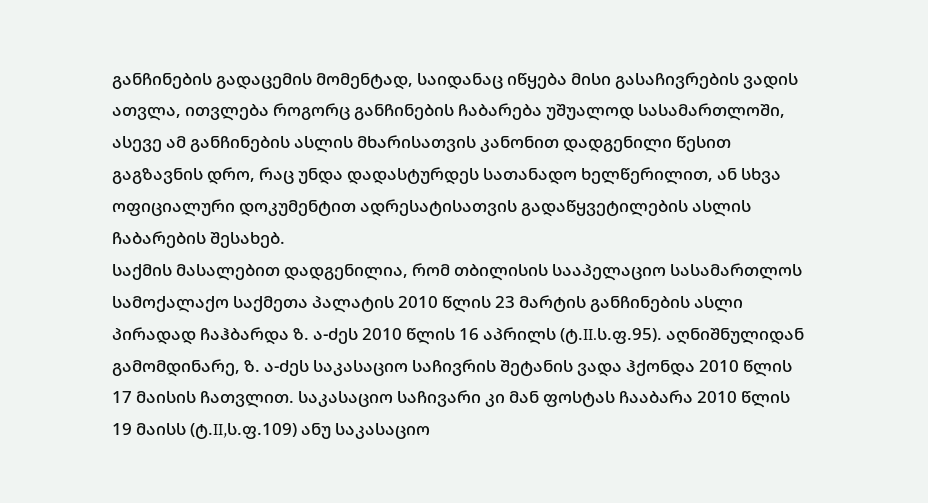განჩინების გადაცემის მომენტად, საიდანაც იწყება მისი გასაჩივრების ვადის ათვლა, ითვლება როგორც განჩინების ჩაბარება უშუალოდ სასამართლოში, ასევე ამ განჩინების ასლის მხარისათვის კანონით დადგენილი წესით გაგზავნის დრო, რაც უნდა დადასტურდეს სათანადო ხელწერილით, ან სხვა ოფიციალური დოკუმენტით ადრესატისათვის გადაწყვეტილების ასლის ჩაბარების შესახებ.
საქმის მასალებით დადგენილია, რომ თბილისის სააპელაციო სასამართლოს სამოქალაქო საქმეთა პალატის 2010 წლის 23 მარტის განჩინების ასლი პირადად ჩაჰბარდა ზ. ა-ძეს 2010 წლის 16 აპრილს (ტ.II.ს.ფ.95). აღნიშნულიდან გამომდინარე, ზ. ა-ძეს საკასაციო საჩივრის შეტანის ვადა ჰქონდა 2010 წლის 17 მაისის ჩათვლით. საკასაციო საჩივარი კი მან ფოსტას ჩააბარა 2010 წლის 19 მაისს (ტ.II,ს.ფ.109) ანუ საკასაციო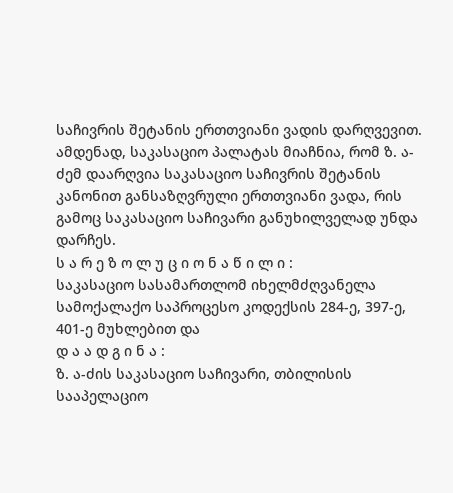საჩივრის შეტანის ერთთვიანი ვადის დარღვევით. ამდენად, საკასაციო პალატას მიაჩნია, რომ ზ. ა-ძემ დაარღვია საკასაციო საჩივრის შეტანის კანონით განსაზღვრული ერთთვიანი ვადა, რის გამოც საკასაციო საჩივარი განუხილველად უნდა დარჩეს.
ს ა რ ე ზ ო ლ უ ც ი ო ნ ა წ ი ლ ი :
საკასაციო სასამართლომ იხელმძღვანელა სამოქალაქო საპროცესო კოდექსის 284-ე, 397-ე, 401-ე მუხლებით და
დ ა ა დ გ ი ნ ა :
ზ. ა-ძის საკასაციო საჩივარი, თბილისის სააპელაციო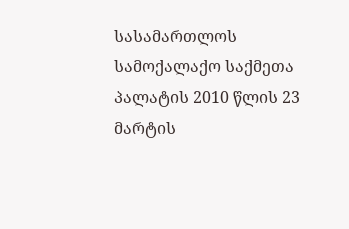სასამართლოს სამოქალაქო საქმეთა პალატის 2010 წლის 23 მარტის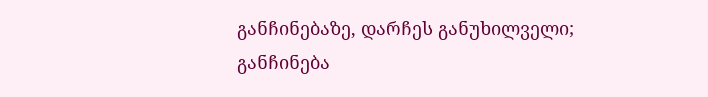განჩინებაზე, დარჩეს განუხილველი;
განჩინება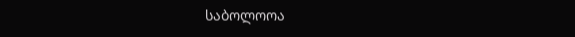საბოლოოა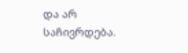და არ საჩივრდება.